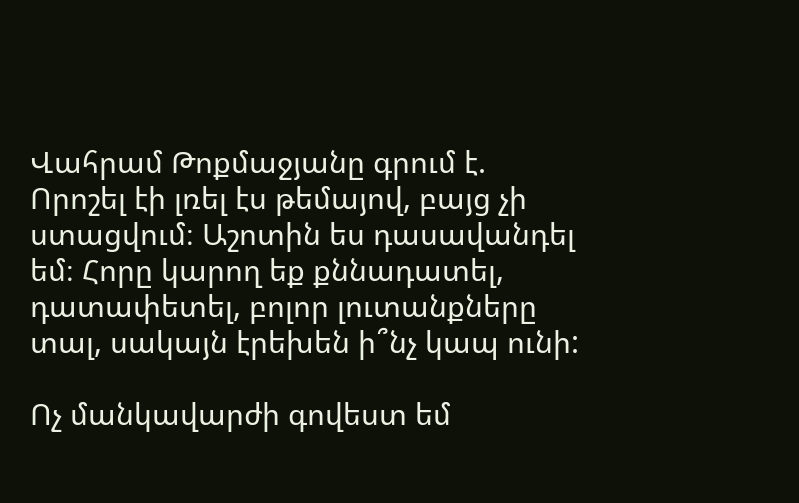Վահրամ Թոքմաջյանը գրում է. Որոշել էի լռել էս թեմայով, բայց չի ստացվում։ Աշոտին ես դասավանդել եմ։ Հորը կարող եք քննադատել, դատափետել, բոլոր լուտանքները տալ, սակայն էրեխեն ի՞նչ կապ ունի:

Ոչ մանկավարժի գովեստ եմ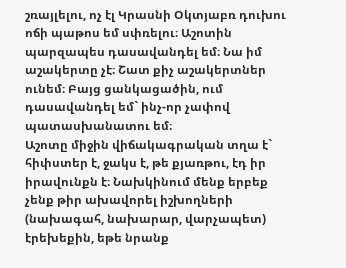շռայլելու, ոչ էլ Կրասնի Օկտյաբռ դուխու ոճի պաթոս եմ սփռելու։ Աշոտին պարզապես դասավանդել եմ։ Նա իմ աշակերտը չէ։ Շատ քիչ աշակերտներ ունեմ։ Բայց ցանկացածին, ում դասավանդել եմ` ինչ-որ չափով պատասխանատու եմ։
Աշոտը միջին վիճակագրական տղա է` հիփստեր է, ջակս է, թե քյառթու, էդ իր իրավունքն է։ Նախկինում մենք երբեք չենք թիր ախավորել իշխողների (նախագահ, նախարար, վարչապետ) էրեխեքին, եթե նրանք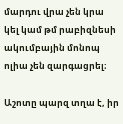մարդու վրա չեն կրա կել կամ թմ րաբիզնեսի ակումբային մոնոպ ոլիա չեն զարգացրել։

Աշոտը պարզ տղա է, իր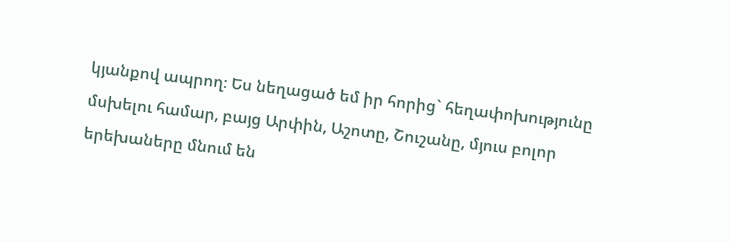կյանքով ապրող։ Ես նեղացած եմ իր հորից` հեղափոխությունը մսխելու համար, բայց Արփին, Աշոտը, Շուշանը, մյուս բոլոր երեխաները մնում են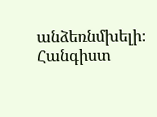անձեռնմխելի։ Հանգիստ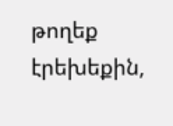թողեք էրեխեքին,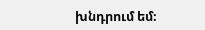խնդրում եմ։